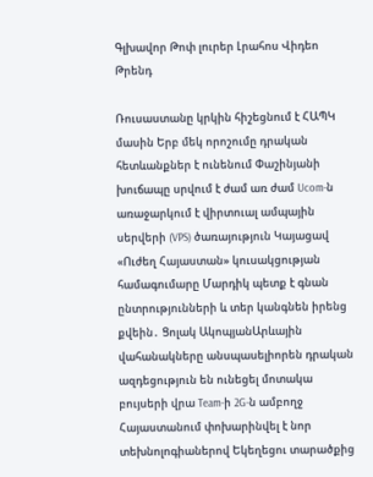Գլխավոր Թոփ լուրեր Լրահոս Վիդեո Թրենդ

Ռուսաստանը կրկին հիշեցնում է ՀԱՊԿ մասին Երբ մեկ որոշումը դրական հետևանքներ է ունենում Փաշինյանի խուճապը սրվում է ժամ առ ժամ Ucom-ն առաջարկում է վիրտուալ ամպային սերվերի (VPS) ծառայություն Կայացավ «Ուժեղ Հայաստան» կուսակցության համագումարը Մարդիկ պետք է գնան ընտրությունների և տեր կանգնեն իրենց քվեին․ Ցոլակ ԱկոպյանԱրևային վահանակները անսպասելիորեն դրական ազդեցություն են ունեցել մոտակա բույսերի վրա Team-ի 2G-ն ամբողջ Հայաստանում փոխարինվել է նոր տեխնոլոգիաներով Եկեղեցու տարածքից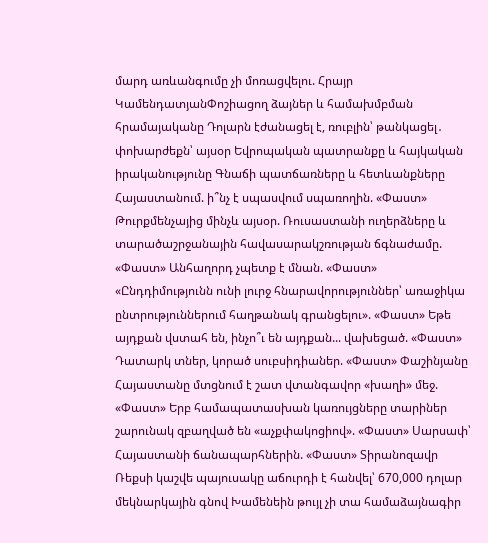մարդ առևանգումը չի մոռացվելու. Հրայր ԿամենդատյանՓոշիացող ձայներ և համախմբման հրամայականը Դոլարն էժանացել է, ռուբլին՝ թանկացել․ փոխարժեքն՝ այսօր Եվրոպական պատրանքը և հայկական իրականությունը Գնաճի պատճառները և հետևանքները Հայաստանում. ի՞նչ է սպասվում սպառողին. «Փաստ» Թուրքմենչայից մինչև այսօր. Ռուսաստանի ուղերձները և տարածաշրջանային հավասարակշռության ճգնաժամը. «Փաստ» Անհաղորդ չպետք է մնան. «Փաստ» «Ընդդիմությունն ունի լուրջ հնարավորություններ՝ առաջիկա ընտրություններում հաղթանակ գրանցելու». «Փաստ» Եթե այդքան վստահ են, ինչո՞ւ են այդքան... վախեցած. «Փաստ» Դատարկ տներ, կորած սուբսիդիաներ. «Փաստ» Փաշինյանը Հայաստանը մտցնում է շատ վտանգավոր «խաղի» մեջ. «Փաստ» Երբ համապատասխան կառույցները տարիներ շարունակ զբաղված են «աչքփակոցիով». «Փաստ» Սարսափ՝ Հայաստանի ճանապարհներին. «Փաստ» Տիրանոզավր Ռեքսի կաշվե պայուսակը աճուրդի է հանվել՝ 670,000 դոլար մեկնարկային գնով Խամենեին թույլ չի տա համաձայնագիր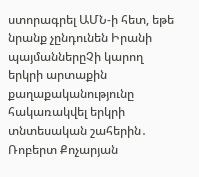ստորագրել ԱՄՆ-ի հետ, եթե նրանք չընդունեն Իրանի պայմաններըՉի կարող երկրի արտաքին քաղաքականությունը հակառակվել երկրի տնտեսական շահերին․ Ռոբերտ Քոչարյան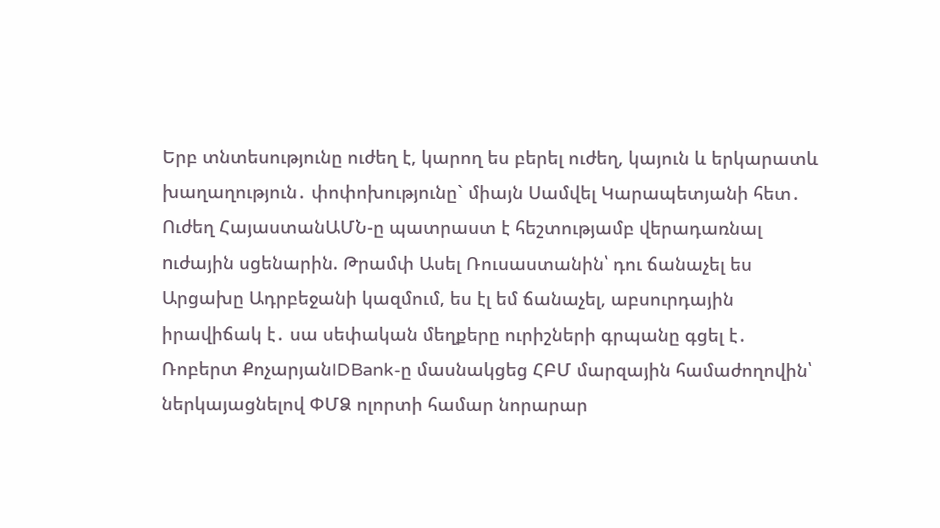Երբ տնտեսությունը ուժեղ է, կարող ես բերել ուժեղ, կայուն և երկարատև խաղաղություն․ փոփոխությունը` միայն Սամվել Կարապետյանի հետ․ Ուժեղ ՀայաստանԱՄՆ-ը պատրաստ է հեշտությամբ վերադառնալ nւժային սցենարին. Թրամփ Ասել Ռուսաստանին՝ դու ճանաչել ես Արցախը Ադրբեջանի կազմում, ես էլ եմ ճանաչել, աբսուրդային իրավիճակ է․ սա սեփական մեղքերը ուրիշների գրպանը գցել է․ Ռոբերտ ՔոչարյանIDBank-ը մասնակցեց ՀԲՄ մարզային համաժողովին՝ ներկայացնելով ՓՄՁ ոլորտի համար նորարար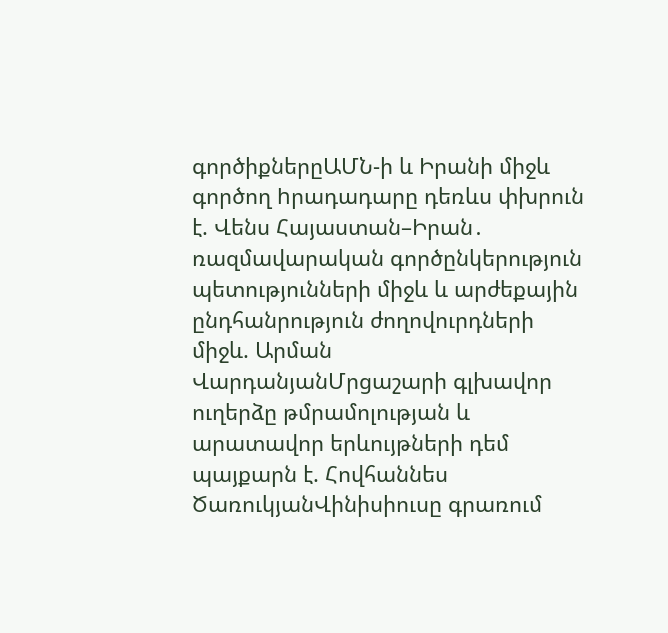գործիքներըԱՄՆ-ի և Իրանի միջև գործող hրադադարը դեռևս փխրուն է. Վենս Հայաստան–Իրան․ ռազմավարական գործընկերություն պետությունների միջև և արժեքային ընդհանրություն ժողովուրդների միջև. Արման ՎարդանյանՄրցաշարի գլխավոր ուղերձը թմրամոլության և արատավոր երևույթների դեմ պայքարն է. Հովհաննես ԾառուկյանՎինիսիուսը գրառում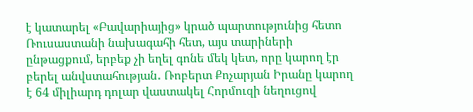է կատարել «Բավարիայից» կրած պարտությունից հետո Ռուսաստանի նախագահի հետ, այս տարիների ընթացքում, երբեք չի եղել գոնե մեկ կետ, որը կարող էր բերել անվստահության․ Ռոբերտ Քոչարյան Իրանը կարող է 64 միլիարդ դոլար վաստակել Հորմուզի նեղուցով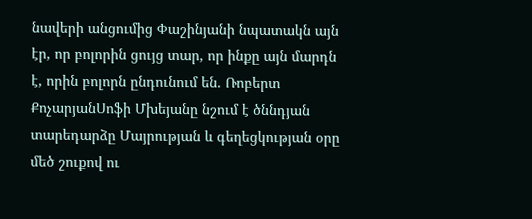նավերի անցումից Փաշինյանի նպատակն այն էր, որ բոլորին ցույց տար, որ ինքը այն մարդն է, որին բոլորն ընդունում են. Ռոբերտ ՔոչարյանՍոֆի Մխեյանը նշում է ծննդյան տարեդարձը Մայրության և գեղեցկության օրը մեծ շուքով ու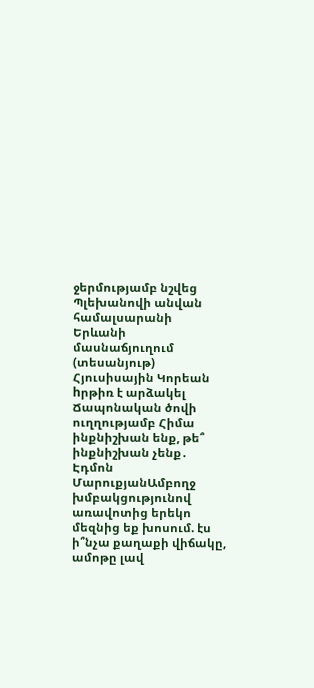ջերմությամբ նշվեց Պլեխանովի անվան համալսարանի Երևանի մասնաճյուղում (տեսանյութ) Հյուսիսային Կորեան hրթիռ է արձակել Ճապոնական ծովի ուղղությամբ Հիմա ինքնիշխան ենք, թե՞ ինքնիշխան չենք․ Էդմոն ՄարուքյանԱմբողջ խմբակցությունով առավոտից երեկո մեզնից եք խոսում. էս ի՞նչա քաղաքի վիճակը, ամոթը լավ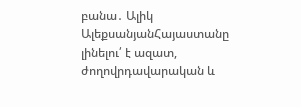բանա․ Ալիկ ԱլեքսանյանՀայաստանը լինելու՛ է ազատ, ժողովրդավարական և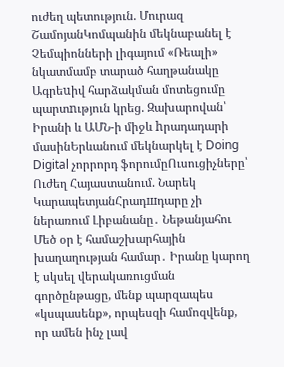ուժեղ պետություն. Մուրազ ՇամոյանԿոմպանին մեկնաբանել է Չեմպիոնների լիգայում «Ռեալի» նկատմամբ տարած հաղթանակը Ագրեuիվ հարձակման մոտեցումը պարտnւթյուն կրեց. Զախարովան՝ Իրանի և ԱՄՆ-ի միջև hրադադարի մասինԵրևանում մեկնարկել է Doing Digital չորրորդ ֆորումըՈւսուցիչները՝ Ուժեղ Հայաստանում. Նարեկ ԿարապետյանՀրադшդարը չի ներառում Լիբանանը․ Նեթանյահու Մեծ օր է համաշխարհային խաղաղության համար․ Իրանը կարող է սկսել վերակառուցման գործընթացը, մենք պարզապես «կսպասենք», որպեսզի համոզվենք, որ ամեն ինչ լավ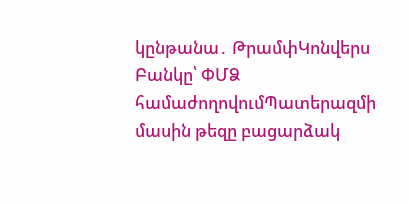կընթանա․ ԹրամփԿոնվերս Բանկը՝ ՓՄՁ համաժողովումՊատերազմի մասին թեզը բացարձակ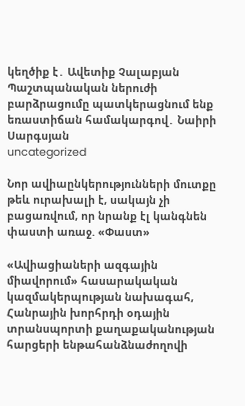կեղծիք է․ Ավետիք Չալաբյան Պաշտպանական ներուժի բարձրացումը պատկերացնում ենք եռաստիճան համակարգով․ Նաիրի Սարգսյան
uncategorized

Նոր ավիաընկերությունների մուտքը թեև ուրախալի է, սակայն չի բացառվում, որ նրանք էլ կանգնեն փաստի առաջ. «Փաստ»

«Ավիացիաների ազգային միավորում» հասարակական կազմակերպության նախագահ, Հանրային խորհրդի օդային տրանսպորտի քաղաքականության հարցերի ենթահանձնաժողովի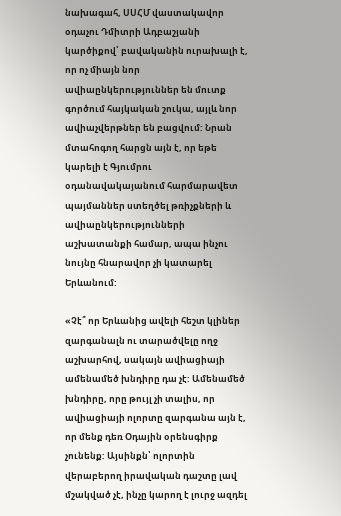նախագահ, ՍՍՀՄ վաստակավոր օդաչու Դմիտրի Ադբաշյանի կարծիքով՝ բավականին ուրախալի է, որ ոչ միայն նոր ավիաընկերություններ են մուտք գործում հայկական շուկա, այլև նոր ավիաչվերթներ են բացվում: Նրան մտահոգող հարցն այն է, որ եթե կարելի է Գյումրու օդանավակայանում հարմարավետ պայմաններ ստեղծել թռիչքների և ավիաընկերությունների աշխատանքի համար, ապա ինչու նույնը հնարավոր չի կատարել Երևանում:

«Չէ՞ որ Երևանից ավելի հեշտ կլիներ զարգանալն ու տարածվելը ողջ աշխարհով, սակայն ավիացիայի ամենամեծ խնդիրը դա չէ: Ամենամեծ խնդիրը, որը թույլ չի տալիս, որ ավիացիայի ոլորտը զարգանա այն է, որ մենք դեռ Օդային օրենսգիրք չունենք: Այսինքն՝ ոլորտին վերաբերող իրավական դաշտը լավ մշակված չէ, ինչը կարող է լուրջ ազդել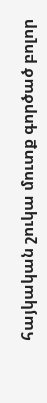հայկական շուկա մուտք գործած բոլոր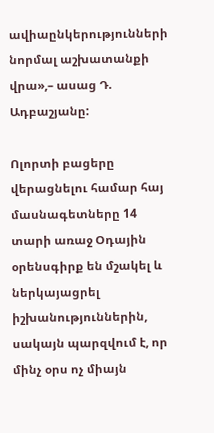ավիաընկերությունների նորմալ աշխատանքի վրա»,– ասաց Դ. Ադբաշյանը:

Ոլորտի բացերը վերացնելու համար հայ մասնագետները 14 տարի առաջ Օդային օրենսգիրք են մշակել և ներկայացրել իշխանություններին, սակայն պարզվում է, որ մինչ օրս ոչ միայն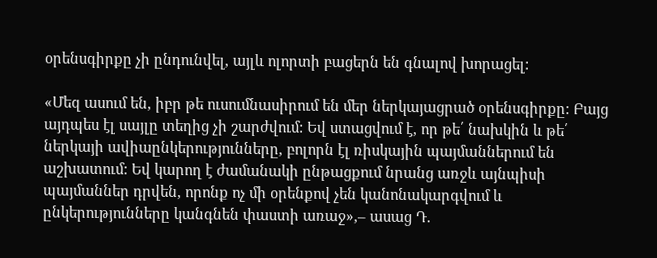օրենսգիրքը չի ընդունվել, այլև ոլորտի բացերն են գնալով խորացել:

«Մեզ ասում են, իբր թե ուսումնասիրում են մեր ներկայացրած օրենսգիրքը: Բայց այդպես էլ սայլը տեղից չի շարժվում: Եվ ստացվում է, որ թե՛ նախկին և թե՛ ներկայի ավիաընկերությունները, բոլորն էլ ռիսկային պայմաններում են աշխատում: Եվ կարող է ժամանակի ընթացքում նրանց առջև այնպիսի պայմաններ դրվեն, որոնք ոչ մի օրենքով չեն կանոնակարգվում և ընկերությունները կանգնեն փաստի առաջ»,– ասաց Դ.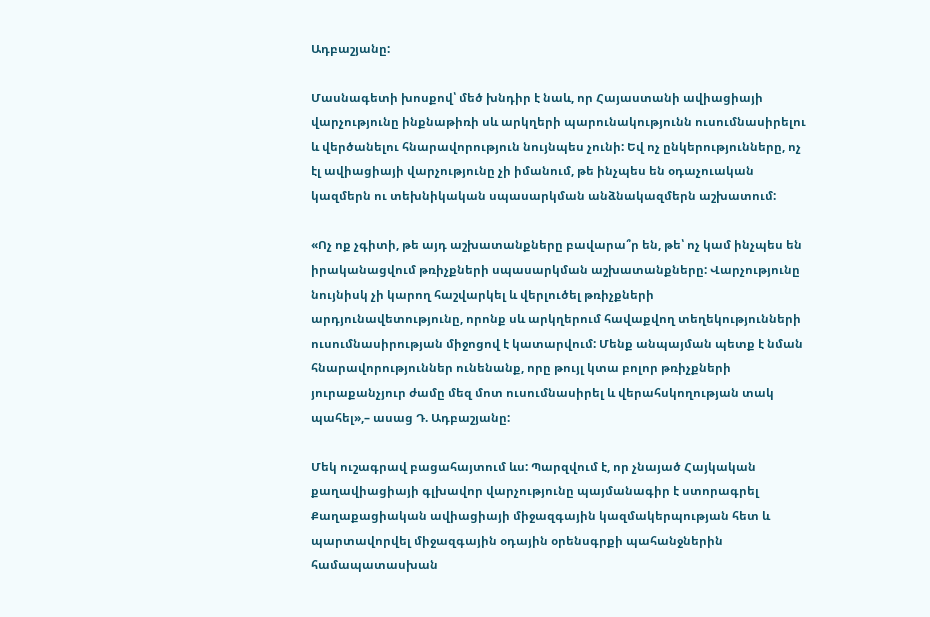Ադբաշյանը:

Մասնագետի խոսքով՝ մեծ խնդիր է նաև, որ Հայաստանի ավիացիայի վարչությունը ինքնաթիռի սև արկղերի պարունակությունն ուսումնասիրելու և վերծանելու հնարավորություն նույնպես չունի: Եվ ոչ ընկերությունները, ոչ էլ ավիացիայի վարչությունը չի իմանում, թե ինչպես են օդաչուական կազմերն ու տեխնիկական սպասարկման անձնակազմերն աշխատում:

«Ոչ ոք չգիտի, թե այդ աշխատանքները բավարա՞ր են, թե՝ ոչ կամ ինչպես են իրականացվում թռիչքների սպասարկման աշխատանքները: Վարչությունը նույնիսկ չի կարող հաշվարկել և վերլուծել թռիչքների արդյունավետությունը, որոնք սև արկղերում հավաքվող տեղեկությունների ուսումնասիրության միջոցով է կատարվում: Մենք անպայման պետք է նման հնարավորություններ ունենանք, որը թույլ կտա բոլոր թռիչքների յուրաքանչյուր ժամը մեզ մոտ ուսումնասիրել և վերահսկողության տակ պահել»,– ասաց Դ. Ադբաշյանը:

Մեկ ուշագրավ բացահայտում ևս: Պարզվում է, որ չնայած Հայկական քաղավիացիայի գլխավոր վարչությունը պայմանագիր է ստորագրել Քաղաքացիական ավիացիայի միջազգային կազմակերպության հետ և պարտավորվել միջազգային օդային օրենսգրքի պահանջներին համապատասխան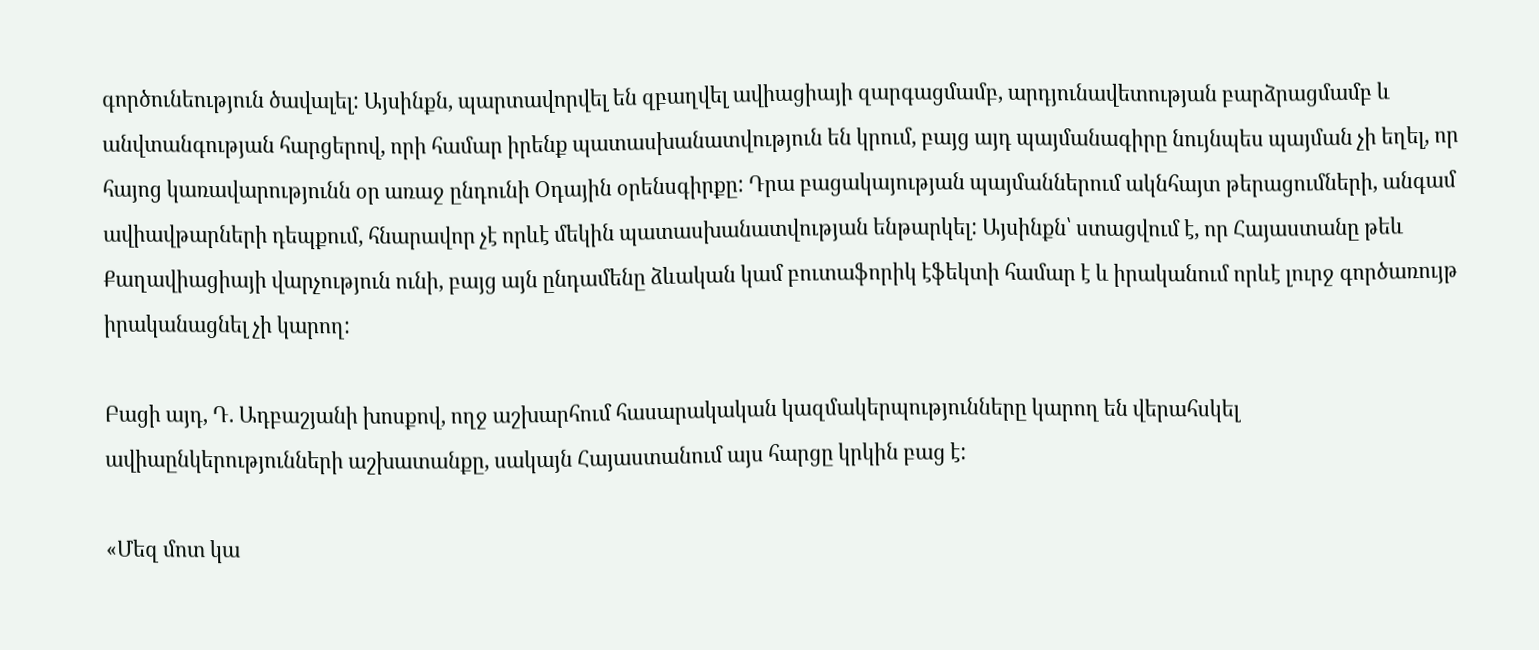գործունեություն ծավալել: Այսինքն, պարտավորվել են զբաղվել ավիացիայի զարգացմամբ, արդյունավետության բարձրացմամբ և անվտանգության հարցերով, որի համար իրենք պատասխանատվություն են կրում, բայց այդ պայմանագիրը նույնպես պայման չի եղել, որ հայոց կառավարությունն օր առաջ ընդունի Օդային օրենսգիրքը: Դրա բացակայության պայմաններում ակնհայտ թերացումների, անգամ ավիավթարների դեպքում, հնարավոր չէ որևէ մեկին պատասխանատվության ենթարկել: Այսինքն՝ ստացվում է, որ Հայաստանը թեև Քաղավիացիայի վարչություն ունի, բայց այն ընդամենը ձևական կամ բուտաֆորիկ էֆեկտի համար է և իրականում որևէ լուրջ գործառույթ իրականացնել չի կարող:

Բացի այդ, Դ. Ադբաշյանի խոսքով, ողջ աշխարհում հասարակական կազմակերպությունները կարող են վերահսկել ավիաընկերությունների աշխատանքը, սակայն Հայաստանում այս հարցը կրկին բաց է:

«Մեզ մոտ կա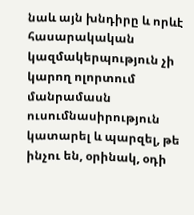նաև այն խնդիրը և որևէ հասարակական կազմակերպություն չի կարող ոլորտում մանրամասն ուսումնասիրություն կատարել և պարզել, թե ինչու են, օրինակ, օդի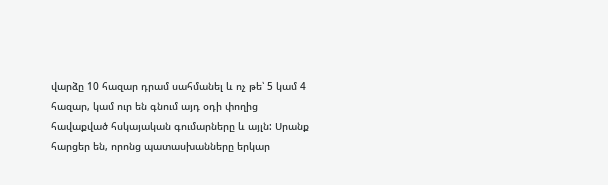վարձը 10 հազար դրամ սահմանել և ոչ թե՝ 5 կամ 4 հազար, կամ ուր են գնում այդ օդի փողից հավաքված հսկայական գումարները և այլն: Սրանք հարցեր են, որոնց պատասխանները երկար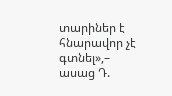տարիներ է հնարավոր չէ գտնել»,– ասաց Դ.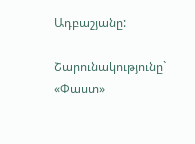Ադբաշյանը:

Շարունակությունը` «Փաստ»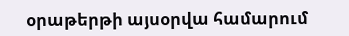օրաթերթի այսօրվա համարում